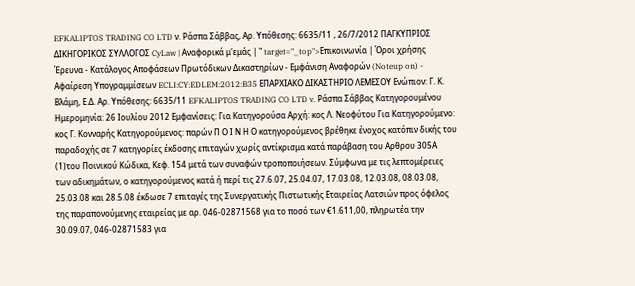EFKALIPTOS TRADING CO LTD ν. Ράσπα Σάββας, Αρ. Υπόθεσης: 6635/11 , 26/7/2012 ΠΑΓΚΥΠΡΙΟΣ ΔΙΚΗΓΟΡΙΚΟΣ ΣΥΛΛΟΓΟΣ CyLaw | Αναφορικά μ'εμάς | " target="_top">Επικοινωνία | Όροι χρήσης Έρευνα - Κατάλογος Αποφάσεων Πρωτόδικων Δικαστηρίων - Εμφάνιση Αναφορών (Noteup on) - Αφαίρεση Υπογραμμίσεων ECLI:CY:EDLEM:2012:B35 ΕΠΑΡΧΙΑΚΟ ΔΙΚΑΣΤΗΡΙΟ ΛΕΜΕΣΟΥ Ενώπιον: Γ. Κ. Βλάμη, Ε.Δ. Αρ. Υπόθεσης: 6635/11 EFKALIPTOS TRADING CO LTD v. Ράσπα Σάββας Κατηγορουμένου Ημερομηνία: 26 Ιουλίου 2012 Εμφανίσεις: Για Κατηγορούσα Αρχή: κος Λ. Νεοφύτου Για Κατηγορούμενο: κος Γ. Κονναρής Κατηγορούμενος: παρών Π Ο Ι Ν Η Ο κατηγορούμενος βρέθηκε ένοχος κατόπιν δικής του παραδοχής σε 7 κατηγορίες έκδοσης επιταγών χωρίς αντίκρισμα κατά παράβαση του Αρθρου 305Α
(1)του Ποινικού Κώδικα, Κεφ. 154 μετά των συναφών τροποποιήσεων. Σύμφωνα με τις λεπτομέρειες των αδικημάτων, ο κατηγορούμενος κατά ή περί τις 27.6.07, 25.04.07, 17.03.08, 12.03.08, 08.03.08, 25.03.08 και 28.5.08 έκδωσε 7 επιταγές της Συνεργατικής Πιστωτικής Εταιρείας Λατσιών προς όφελος της παραπονούμενης εταιρείας με αρ. 046-02871568 για το ποσό των €1.611,00, πληρωτέα την 30.09.07, 046-02871583 για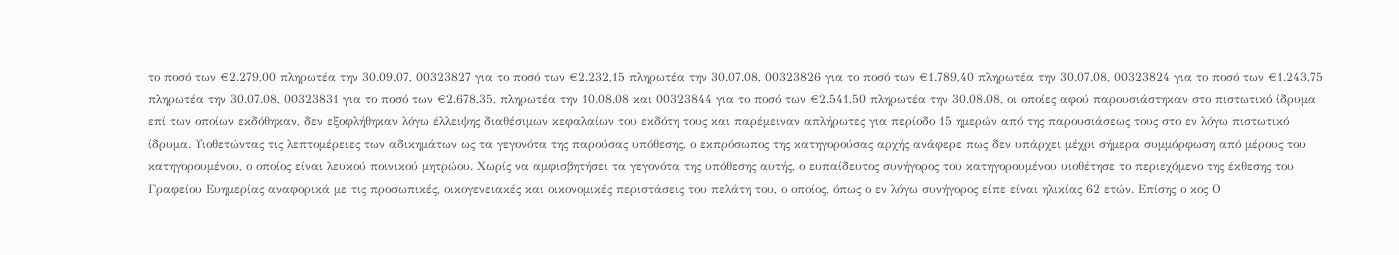το ποσό των €2.279,00 πληρωτέα την 30.09.07, 00323827 για το ποσό των €2.232,15 πληρωτέα την 30.07.08, 00323826 για το ποσό των €1.789,40 πληρωτέα την 30.07.08, 00323824 για το ποσό των €1.243,75 πληρωτέα την 30.07.08, 00323831 για το ποσό των €2.678,35, πληρωτέα την 10.08.08 και 00323844 για το ποσό των €2.541,50 πληρωτέα την 30.08.08, οι οποίες αφού παρουσιάστηκαν στο πιστωτικό ίδρυμα επί των οποίων εκδόθηκαν, δεν εξοφλήθηκαν λόγω έλλειψης διαθέσιμων κεφαλαίων του εκδότη τους και παρέμειναν απλήρωτες για περίοδο 15 ημερών από της παρουσιάσεως τους στο εν λόγω πιστωτικό ίδρυμα. Υιοθετώντας τις λεπτομέρειες των αδικημάτων ως τα γεγονότα της παρούσας υπόθεσης, ο εκπρόσωπος της κατηγορούσας αρχής ανάφερε πως δεν υπάρχει μέχρι σήμερα συμμόρφωση από μέρους του κατηγορουμένου, ο οποίος είναι λευκού ποινικού μητρώου. Χωρίς να αμφισβητήσει τα γεγονότα της υπόθεσης αυτής, ο ευπαίδευτος συνήγορος του κατηγορουμένου υιοθέτησε το περιεχόμενο της έκθεσης του Γραφείου Ευημερίας αναφορικά με τις προσωπικές, οικογενειακές και οικονομικές περιστάσεις του πελάτη του, ο οποίος, όπως ο εν λόγω συνήγορος είπε είναι ηλικίας 62 ετών. Επίσης ο κος Ο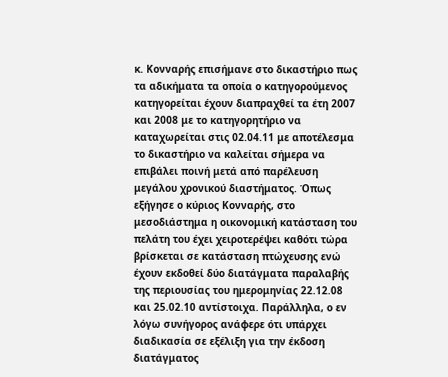κ. Κονναρής επισήμανε στο δικαστήριο πως τα αδικήματα τα οποία ο κατηγορούμενος κατηγορείται έχουν διαπραχθεί τα έτη 2007 και 2008 με το κατηγορητήριο να καταχωρείται στις 02.04.11 με αποτέλεσμα το δικαστήριο να καλείται σήμερα να επιβάλει ποινή μετά από παρέλευση μεγάλου χρονικού διαστήματος. Όπως εξήγησε ο κύριος Κονναρής, στο μεσοδιάστημα η οικονομική κατάσταση του πελάτη του έχει χειροτερέψει καθότι τώρα βρίσκεται σε κατάσταση πτώχευσης ενώ έχουν εκδοθεί δύο διατάγματα παραλαβής της περιουσίας του ημερομηνίας 22.12.08 και 25.02.10 αντίστοιχα. Παράλληλα, ο εν λόγω συνήγορος ανάφερε ότι υπάρχει διαδικασία σε εξέλιξη για την έκδοση διατάγματος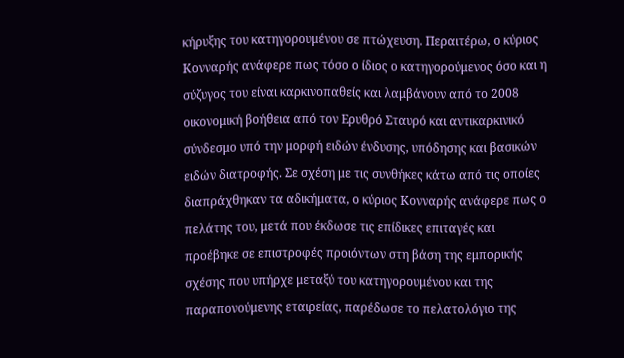κήρυξης του κατηγορουμένου σε πτώχευση. Περαιτέρω, ο κύριος Κονναρής ανάφερε πως τόσο ο ίδιος ο κατηγορούμενος όσο και η σύζυγος του είναι καρκινοπαθείς και λαμβάνουν από το 2008 οικονομική βοήθεια από τον Ερυθρό Σταυρό και αντικαρκινικό σύνδεσμο υπό την μορφή ειδών ένδυσης, υπόδησης και βασικών ειδών διατροφής. Σε σχέση με τις συνθήκες κάτω από τις οποίες διαπράχθηκαν τα αδικήματα, ο κύριος Κονναρής ανάφερε πως ο πελάτης του, μετά που έκδωσε τις επίδικες επιταγές και προέβηκε σε επιστροφές προιόντων στη βάση της εμπορικής σχέσης που υπήρχε μεταξύ του κατηγορουμένου και της παραπονούμενης εταιρείας, παρέδωσε το πελατολόγιο της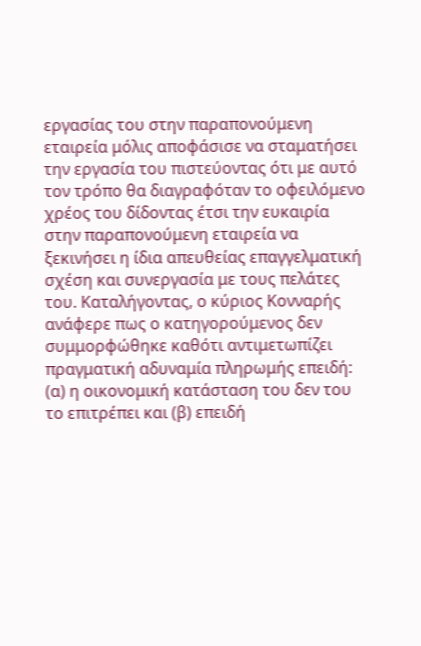εργασίας του στην παραπονούμενη εταιρεία μόλις αποφάσισε να σταματήσει την εργασία του πιστεύοντας ότι με αυτό τον τρόπο θα διαγραφόταν το οφειλόμενο χρέος του δίδοντας έτσι την ευκαιρία στην παραπονούμενη εταιρεία να ξεκινήσει η ίδια απευθείας επαγγελματική σχέση και συνεργασία με τους πελάτες του. Καταλήγοντας, ο κύριος Κονναρής ανάφερε πως ο κατηγορούμενος δεν συμμορφώθηκε καθότι αντιμετωπίζει πραγματική αδυναμία πληρωμής επειδή: (α) η οικονομική κατάσταση του δεν του το επιτρέπει και (β) επειδή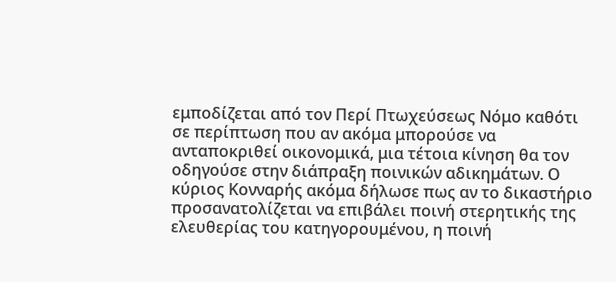εμποδίζεται από τον Περί Πτωχεύσεως Νόμο καθότι σε περίπτωση που αν ακόμα μπορούσε να ανταποκριθεί οικονομικά, μια τέτοια κίνηση θα τον οδηγούσε στην διάπραξη ποινικών αδικημάτων. Ο κύριος Κονναρής ακόμα δήλωσε πως αν το δικαστήριο προσανατολίζεται να επιβάλει ποινή στερητικής της ελευθερίας του κατηγορουμένου, η ποινή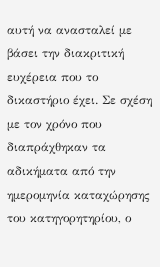αυτή να ανασταλεί με βάσει την διακριτική ευχέρεια που το δικαστήριο έχει. Σε σχέση με τον χρόνο που διαπράχθηκαν τα αδικήματα από την ημερομηνία καταχώρησης του κατηγορητηρίου, ο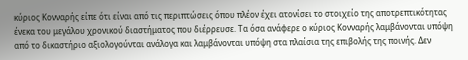κύριος Κονναρής είπε ότι είναι από τις περιπτώσεις όπου πλέον έχει ατονίσει το στοιχείο της αποτρεπτικότητας ένεκα του μεγάλου χρονικού διαστήματος που διέρρευσε. Τα όσα ανάφερε ο κύριος Κονναρής λαμβάνονται υπόψη από το δικαστήριο αξιολογούνται ανάλογα και λαμβάνονται υπόψη στα πλαίσια της επιβολής της ποινής. Δεν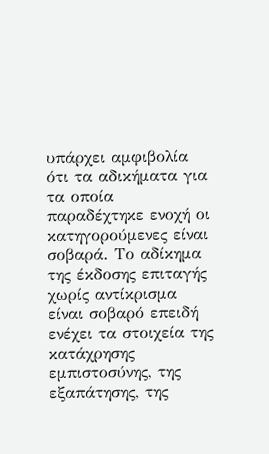υπάρχει αμφιβολία ότι τα αδικήματα για τα οποία παραδέχτηκε ενοχή οι κατηγορούμενες είναι σοβαρά. Το αδίκημα της έκδοσης επιταγής χωρίς αντίκρισμα είναι σοβαρό επειδή ενέχει τα στοιχεία της κατάχρησης εμπιστοσύνης, της εξαπάτησης, της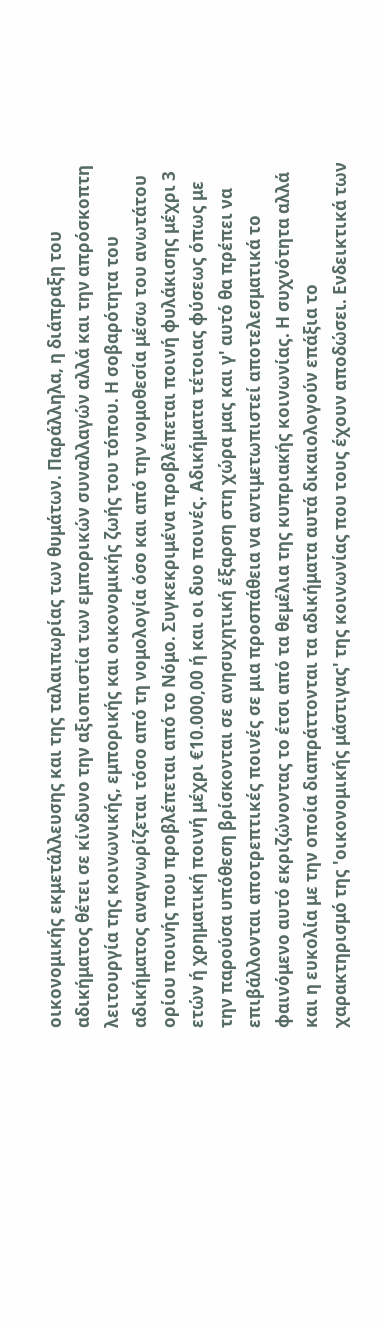οικονομικής εκμετάλλευσης και της ταλαιπωρίας των θυμάτων. Παράλληλα, η διάπραξη του αδικήματος θέτει σε κίνδυνο την αξιοπιστία των εμπορικών συναλλαγών αλλά και την απρόσκοπτη λειτουργία της κοινωνικής, εμπορικής και οικονομικής ζωής του τόπου. Η σοβαρότητα του αδικήματος αναγνωρίζεται τόσο από τη νομολογία όσο και από την νομοθεσία μέσω του ανωτάτου ορίου ποινής που προβλέπεται από το Νόμο. Συγκεκριμένα προβλέπεται ποινή φυλάκισης μέχρι 3 ετών ή χρηματική ποινή μέχρι €10.000,00 ή και οι δυο ποινές. Αδικήματα τέτοιας φύσεως όπως με την παρούσα υπόθεση βρίσκονται σε ανησυχητική έξαρση στη χώρα μας και γ' αυτό θα πρέπει να επιβάλλονται αποτρεπτικές ποινές σε μια προσπάθεια να αντιμετωπιστεί αποτελεσματικά το φαινόμενο αυτό εκριζώνοντας το έτσι από τα θεμέλια της κυπριακής κοινωνίας. Η συχνότητα αλλά και η ευκολία με την οποία διαπράττονται τα αδικήματα αυτά δικαιολογούν επάξια το χαρακτηρισμό της 'οικονομικής μάστιγας' της κοινωνίας που τους έχουν αποδώσει. Ενδεικτικά των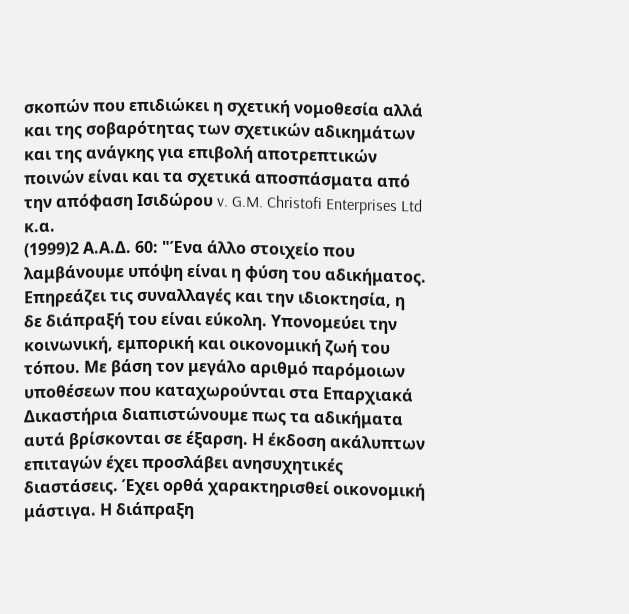σκοπών που επιδιώκει η σχετική νομοθεσία αλλά και της σοβαρότητας των σχετικών αδικημάτων και της ανάγκης για επιβολή αποτρεπτικών ποινών είναι και τα σχετικά αποσπάσματα από την απόφαση Ισιδώρου v. G.M. Christofi Enterprises Ltd κ.α.
(1999)2 Α.Α.Δ. 60: "Ένα άλλο στοιχείο που λαμβάνουμε υπόψη είναι η φύση του αδικήματος. Επηρεάζει τις συναλλαγές και την ιδιοκτησία, η δε διάπραξή του είναι εύκολη. Υπονομεύει την κοινωνική, εμπορική και οικονομική ζωή του τόπου. Με βάση τον μεγάλο αριθμό παρόμοιων υποθέσεων που καταχωρούνται στα Επαρχιακά Δικαστήρια διαπιστώνουμε πως τα αδικήματα αυτά βρίσκονται σε έξαρση. Η έκδοση ακάλυπτων επιταγών έχει προσλάβει ανησυχητικές διαστάσεις. Έχει ορθά χαρακτηρισθεί οικονομική μάστιγα. Η διάπραξη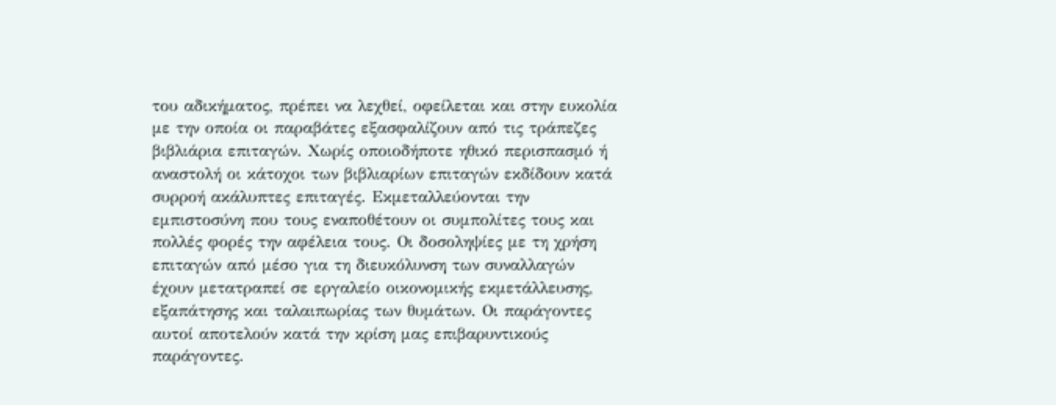του αδικήματος, πρέπει να λεχθεί, οφείλεται και στην ευκολία με την οποία οι παραβάτες εξασφαλίζουν από τις τράπεζες βιβλιάρια επιταγών. Χωρίς οποιοδήποτε ηθικό περισπασμό ή αναστολή οι κάτοχοι των βιβλιαρίων επιταγών εκδίδουν κατά συρροή ακάλυπτες επιταγές. Εκμεταλλεύονται την εμπιστοσύνη που τους εναποθέτουν οι συμπολίτες τους και πολλές φορές την αφέλεια τους. Οι δοσοληψίες με τη χρήση επιταγών από μέσο για τη διευκόλυνση των συναλλαγών έχουν μετατραπεί σε εργαλείο οικονομικής εκμετάλλευσης, εξαπάτησης και ταλαιπωρίας των θυμάτων. Οι παράγοντες αυτοί αποτελούν κατά την κρίση μας επιβαρυντικούς παράγοντες.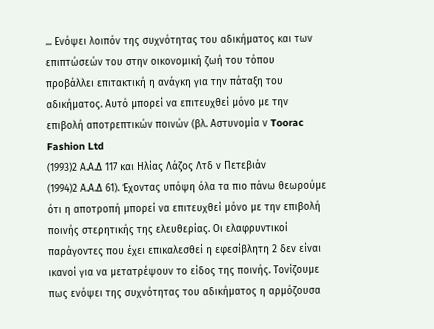... Ενόψει λοιπόν της συχνότητας του αδικήματος και των επιπτώσεών του στην οικονομική ζωή του τόπου προβάλλει επιτακτική η ανάγκη για την πάταξη του αδικήματος. Αυτό μπορεί να επιτευχθεί μόνο με την επιβολή αποτρεπτικών ποινών (βλ. Αστυνομία ν Toorac Fashion Ltd
(1993)2 Α.Α.Δ 117 και Ηλίας Λάζος Λτδ ν Πετεβιάν
(1994)2 Α.Α.Δ 61). Έχοντας υπόψη όλα τα πιο πάνω θεωρούμε ότι η αποτροπή μπορεί να επιτευχθεί μόνο με την επιβολή ποινής στερητικής της ελευθερίας. Οι ελαφρυντικοί παράγοντες που έχει επικαλεσθεί η εφεσίβλητη 2 δεν είναι ικανοί για να μετατρέψουν το είδος της ποινής. Τονίζουμε πως ενόψει της συχνότητας του αδικήματος η αρμόζουσα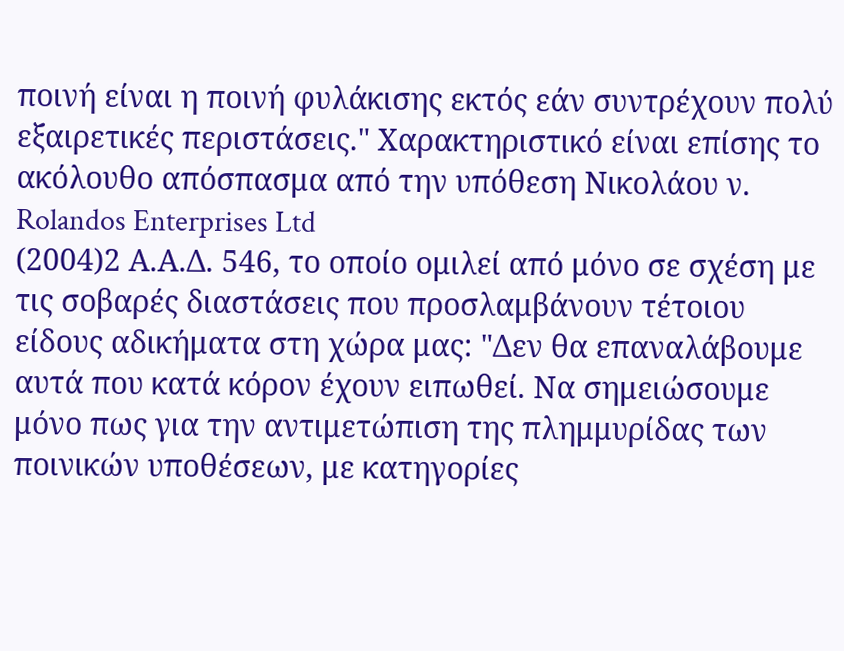ποινή είναι η ποινή φυλάκισης εκτός εάν συντρέχουν πολύ εξαιρετικές περιστάσεις." Χαρακτηριστικό είναι επίσης το ακόλουθο απόσπασμα από την υπόθεση Νικολάου ν. Rolandos Enterprises Ltd
(2004)2 Α.Α.Δ. 546, το οποίο ομιλεί από μόνο σε σχέση με τις σοβαρές διαστάσεις που προσλαμβάνουν τέτοιου είδους αδικήματα στη χώρα μας: "Δεν θα επαναλάβουμε αυτά που κατά κόρον έχουν ειπωθεί. Να σημειώσουμε μόνο πως για την αντιμετώπιση της πλημμυρίδας των ποινικών υποθέσεων, με κατηγορίες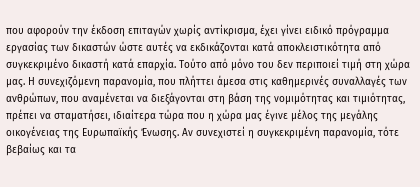που αφορούν την έκδοση επιταγών χωρίς αντίκρισμα, έχει γίνει ειδικό πρόγραμμα εργασίας των δικαστών ώστε αυτές να εκδικάζονται κατά αποκλειστικότητα από συγκεκριμένο δικαστή κατά επαρχία. Τούτο από μόνο του δεν περιποιεί τιμή στη χώρα μας. Η συνεχιζόμενη παρανομία, που πλήττει άμεσα στις καθημερινές συναλλαγές των ανθρώπων, που αναμένεται να διεξάγονται στη βάση της νομιμότητας και τιμιότητας, πρέπει να σταματήσει, ιδιαίτερα τώρα που η χώρα μας έγινε μέλος της μεγάλης οικογένειας της Ευρωπαϊκής Ένωσης. Αν συνεχιστεί η συγκεκριμένη παρανομία, τότε βεβαίως και τα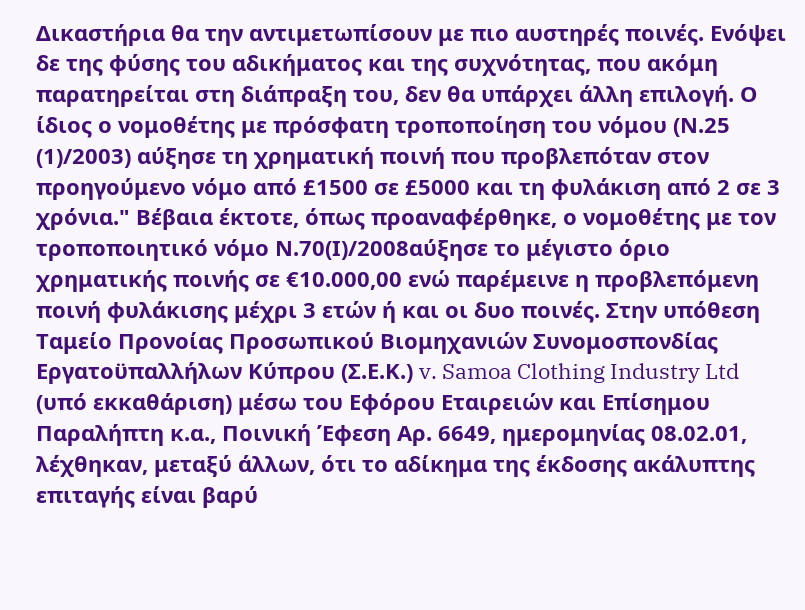Δικαστήρια θα την αντιμετωπίσουν με πιο αυστηρές ποινές. Ενόψει δε της φύσης του αδικήματος και της συχνότητας, που ακόμη παρατηρείται στη διάπραξη του, δεν θα υπάρχει άλλη επιλογή. Ο ίδιος ο νομοθέτης με πρόσφατη τροποποίηση του νόμου (Ν.25
(1)/2003) αύξησε τη χρηματική ποινή που προβλεπόταν στον προηγούμενο νόμο από £1500 σε £5000 και τη φυλάκιση από 2 σε 3 χρόνια." Βέβαια έκτοτε, όπως προαναφέρθηκε, ο νομοθέτης με τον τροποποιητικό νόμο Ν.70(Ι)/2008αύξησε το μέγιστο όριο χρηματικής ποινής σε €10.000,00 ενώ παρέμεινε η προβλεπόμενη ποινή φυλάκισης μέχρι 3 ετών ή και οι δυο ποινές. Στην υπόθεση Ταμείο Προνοίας Προσωπικού Βιομηχανιών Συνομοσπονδίας Εργατοϋπαλλήλων Κύπρου (Σ.Ε.Κ.) v. Samoa Clothing Industry Ltd (υπό εκκαθάριση) μέσω του Εφόρου Εταιρειών και Επίσημου Παραλήπτη κ.α., Ποινική Έφεση Αρ. 6649, ημερομηνίας 08.02.01, λέχθηκαν, μεταξύ άλλων, ότι το αδίκημα της έκδοσης ακάλυπτης επιταγής είναι βαρύ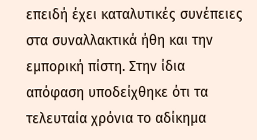επειδή έχει καταλυτικές συνέπειες στα συναλλακτικά ήθη και την εμπορική πίστη. Στην ίδια απόφαση υποδείχθηκε ότι τα τελευταία χρόνια το αδίκημα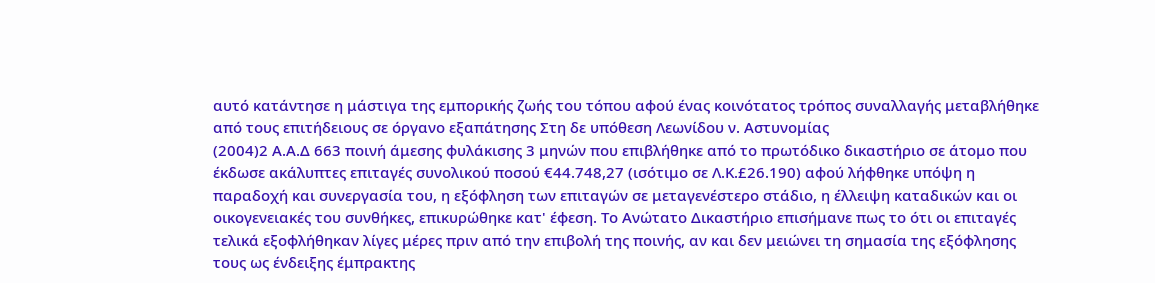αυτό κατάντησε η μάστιγα της εμπορικής ζωής του τόπου αφού ένας κοινότατος τρόπος συναλλαγής μεταβλήθηκε από τους επιτήδειους σε όργανο εξαπάτησης Στη δε υπόθεση Λεωνίδου ν. Αστυνομίας
(2004)2 Α.Α.Δ 663 ποινή άμεσης φυλάκισης 3 μηνών που επιβλήθηκε από το πρωτόδικο δικαστήριο σε άτομο που έκδωσε ακάλυπτες επιταγές συνολικού ποσού €44.748,27 (ισότιμο σε Λ.Κ.£26.190) αφού λήφθηκε υπόψη η παραδοχή και συνεργασία του, η εξόφληση των επιταγών σε μεταγενέστερο στάδιο, η έλλειψη καταδικών και οι οικογενειακές του συνθήκες, επικυρώθηκε κατ' έφεση. Το Ανώτατο Δικαστήριο επισήμανε πως το ότι οι επιταγές τελικά εξοφλήθηκαν λίγες μέρες πριν από την επιβολή της ποινής, αν και δεν μειώνει τη σημασία της εξόφλησης τους ως ένδειξης έμπρακτης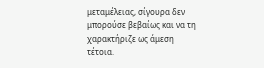μεταμέλειας, σίγουρα δεν μπορούσε βεβαίως και να τη χαρακτήριζε ως άμεση τέτοια.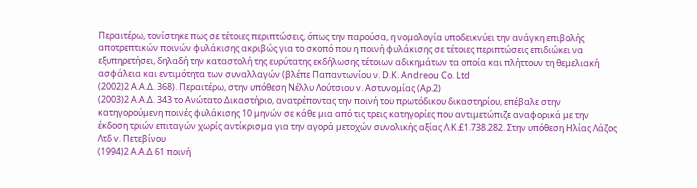Περαιτέρω, τονίστηκε πως σε τέτοιες περιπτώσεις, όπως την παρούσα, η νομολογία υποδεικνύει την ανάγκη επιβολής αποτρεπτικών ποινών φυλάκισης ακριβώς για το σκοπό που η ποινή φυλάκισης σε τέτοιες περιπτώσεις επιδιώκει να εξυπηρετήσει, δηλαδή την καταστολή της ευρύτατης εκδήλωσης τέτοιων αδικημάτων τα οποία και πλήττουν τη θεμελιακή ασφάλεια και εντιμότητα των συναλλαγών (βλέπε Παπαντωνίου ν. D.K. Andreou Co. Ltd
(2002)2 Α.Α.Δ. 368). Περαιτέρω, στην υπόθεση Νέλλυ Λούτσιου v. Αστυνομίας (Αρ.2)
(2003)2 Α.Α.Δ. 343 το Ανώτατο Δικαστήριο, ανατρέποντας την ποινή του πρωτόδικου δικαστηρίου, επέβαλε στην κατηγορούμενη ποινές φυλάκισης 10 μηνών σε κάθε μια από τις τρεις κατηγορίες που αντιμετώπιζε αναφορικά με την έκδοση τριών επιταγών χωρίς αντίκρισμα για την αγορά μετοχών συνολικής αξίας Λ.Κ.£1.738.282. Στην υπόθεση Ηλίας Λάζος Λτδ v. Πετεβίνου
(1994)2 Α.Α.Δ 61 ποινή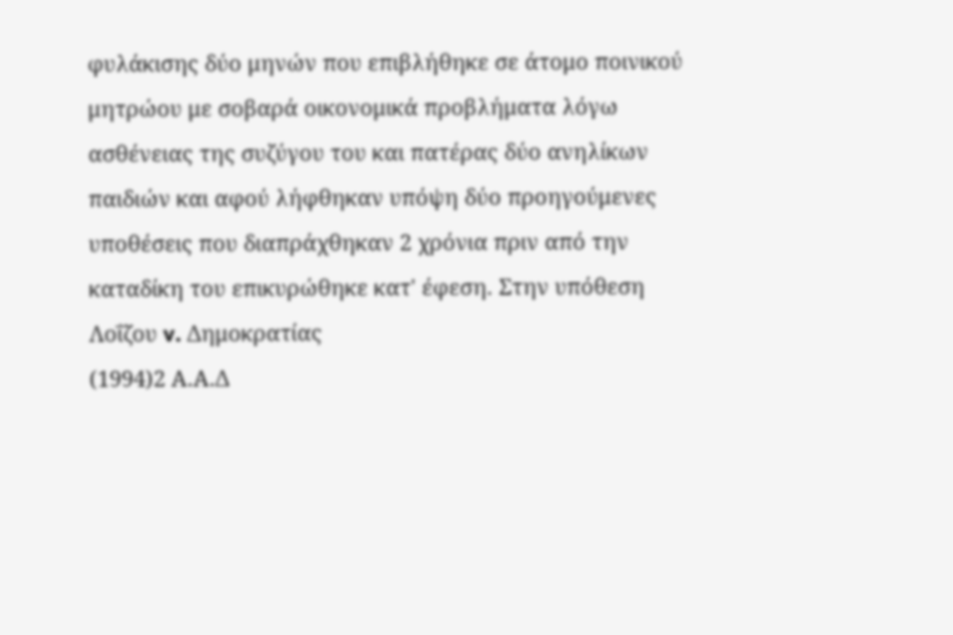φυλάκισης δύο μηνών που επιβλήθηκε σε άτομο ποινικού μητρώου με σοβαρά οικονομικά προβλήματα λόγω ασθένειας της συζύγου του και πατέρας δύο ανηλίκων παιδιών και αφού λήφθηκαν υπόψη δύο προηγούμενες υποθέσεις που διαπράχθηκαν 2 χρόνια πριν από την καταδίκη του επικυρώθηκε κατ' έφεση. Στην υπόθεση Λοΐζου v. Δημοκρατίας
(1994)2 Α.Α.Δ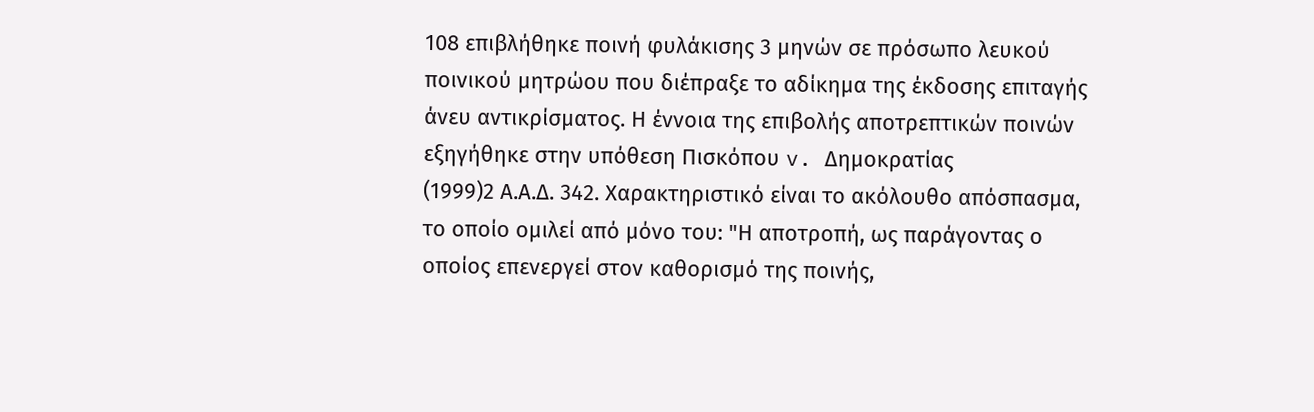108 επιβλήθηκε ποινή φυλάκισης 3 μηνών σε πρόσωπο λευκού ποινικού μητρώου που διέπραξε το αδίκημα της έκδοσης επιταγής άνευ αντικρίσματος. Η έννοια της επιβολής αποτρεπτικών ποινών εξηγήθηκε στην υπόθεση Πισκόπου v. Δημοκρατίας
(1999)2 Α.Α.Δ. 342. Χαρακτηριστικό είναι το ακόλουθο απόσπασμα, το οποίο ομιλεί από μόνο του: "Η αποτροπή, ως παράγοντας ο οποίος επενεργεί στον καθορισμό της ποινής,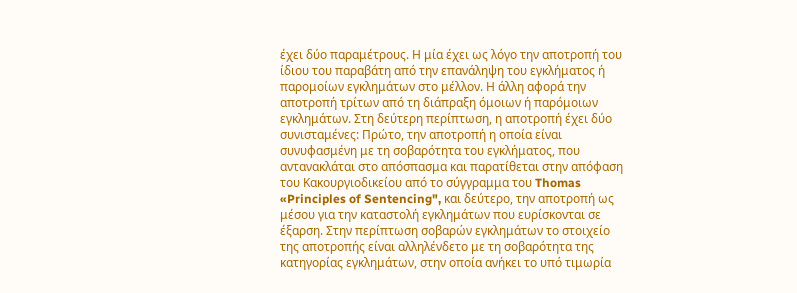έχει δύο παραμέτρους. Η μία έχει ως λόγο την αποτροπή του ίδιου του παραβάτη από την επανάληψη του εγκλήματος ή παρομοίων εγκλημάτων στο μέλλον. Η άλλη αφορά την αποτροπή τρίτων από τη διάπραξη όμοιων ή παρόμοιων εγκλημάτων. Στη δεύτερη περίπτωση, η αποτροπή έχει δύο συνισταμένες: Πρώτο, την αποτροπή η οποία είναι συνυφασμένη με τη σοβαρότητα του εγκλήματος, που αντανακλάται στο απόσπασμα και παρατίθεται στην απόφαση του Κακουργιοδικείου από το σύγγραμμα του Thomas «Principles of Sentencing", και δεύτερο, την αποτροπή ως μέσου για την καταστολή εγκλημάτων που ευρίσκονται σε έξαρση. Στην περίπτωση σοβαρών εγκλημάτων το στοιχείο της αποτροπής είναι αλληλένδετο με τη σοβαρότητα της κατηγορίας εγκλημάτων, στην οποία ανήκει το υπό τιμωρία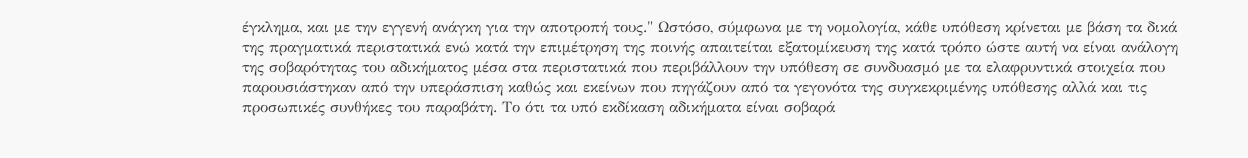έγκλημα, και με την εγγενή ανάγκη για την αποτροπή τους." Ωστόσο, σύμφωνα με τη νομολογία, κάθε υπόθεση κρίνεται με βάση τα δικά της πραγματικά περιστατικά ενώ κατά την επιμέτρηση της ποινής απαιτείται εξατομίκευση της κατά τρόπο ώστε αυτή να είναι ανάλογη της σοβαρότητας του αδικήματος μέσα στα περιστατικά που περιβάλλουν την υπόθεση σε συνδυασμό με τα ελαφρυντικά στοιχεία που παρουσιάστηκαν από την υπεράσπιση καθώς και εκείνων που πηγάζουν από τα γεγονότα της συγκεκριμένης υπόθεσης αλλά και τις προσωπικές συνθήκες του παραβάτη. Το ότι τα υπό εκδίκαση αδικήματα είναι σοβαρά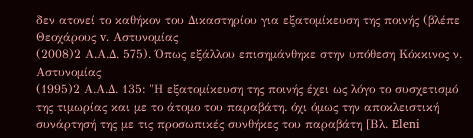δεν ατονεί το καθήκον του Δικαστηρίου για εξατομίκευση της ποινής (βλέπε Θεοχάρους v. Αστυνομίας
(2008)2 Α.Α.Δ. 575). Όπως εξάλλου επισημάνθηκε στην υπόθεση Κόκκινος ν. Αστυνομίας
(1995)2 Α.Α.Δ. 135: "Η εξατομίκευση της ποινής έχει ως λόγο το συσχετισμό της τιμωρίας και με το άτομο του παραβάτη. όχι όμως την αποκλειστική συνάρτησή της με τις προσωπικές συνθήκες του παραβάτη [Βλ. Eleni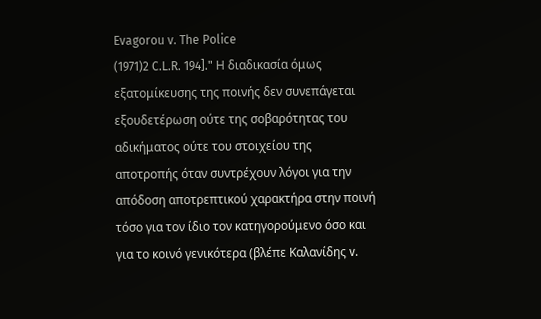Evagorou v. The Police
(1971)2 C.L.R. 194]." Η διαδικασία όμως εξατομίκευσης της ποινής δεν συνεπάγεται εξουδετέρωση ούτε της σοβαρότητας του αδικήματος ούτε του στοιχείου της αποτροπής όταν συντρέχουν λόγοι για την απόδοση αποτρεπτικού χαρακτήρα στην ποινή τόσο για τον ίδιο τον κατηγορούμενο όσο και για το κοινό γενικότερα (βλέπε Καλανίδης v.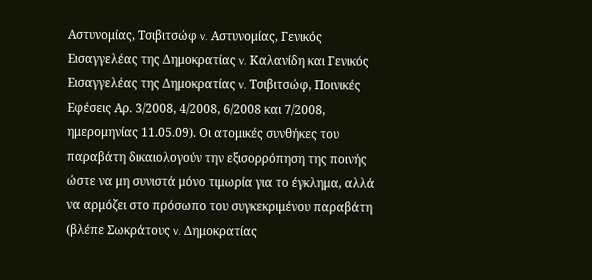Αστυνομίας, Τσιβιτσώφ v. Αστυνομίας, Γενικός Εισαγγελέας της Δημοκρατίας v. Καλανίδη και Γενικός Εισαγγελέας της Δημοκρατίας v. Τσιβιτσώφ, Ποινικές Εφέσεις Αρ. 3/2008, 4/2008, 6/2008 και 7/2008, ημερομηνίας 11.05.09). Οι ατομικές συνθήκες του παραβάτη δικαιολογούν την εξισορρόπηση της ποινής ώστε να μη συνιστά μόνο τιμωρία για το έγκλημα, αλλά να αρμόζει στο πρόσωπο του συγκεκριμένου παραβάτη (βλέπε Σωκράτους v. Δημοκρατίας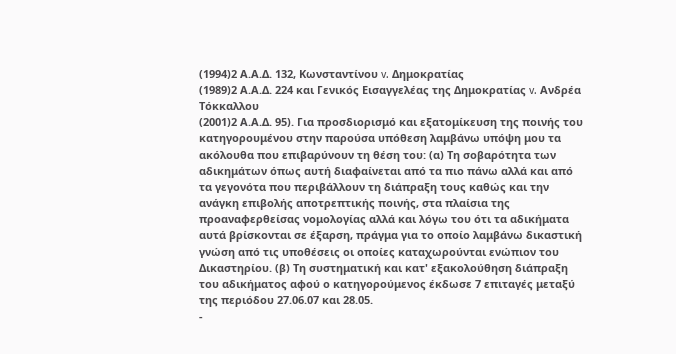(1994)2 Α.Α.Δ. 132, Κωνσταντίνου v. Δημοκρατίας
(1989)2 Α.Α.Δ. 224 και Γενικός Εισαγγελέας της Δημοκρατίας v. Ανδρέα Τόκκαλλου
(2001)2 Α.Α.Δ. 95). Για προσδιορισμό και εξατομίκευση της ποινής του κατηγορουμένου στην παρούσα υπόθεση λαμβάνω υπόψη μου τα ακόλουθα που επιβαρύνουν τη θέση του: (α) Τη σοβαρότητα των αδικημάτων όπως αυτή διαφαίνεται από τα πιο πάνω αλλά και από τα γεγονότα που περιβάλλουν τη διάπραξη τους καθώς και την ανάγκη επιβολής αποτρεπτικής ποινής, στα πλαίσια της προαναφερθείσας νομολογίας αλλά και λόγω του ότι τα αδικήματα αυτά βρίσκονται σε έξαρση, πράγμα για το οποίο λαμβάνω δικαστική γνώση από τις υποθέσεις οι οποίες καταχωρούνται ενώπιον του Δικαστηρίου. (β) Τη συστηματική και κατ' εξακολούθηση διάπραξη του αδικήματος αφού ο κατηγορούμενος έκδωσε 7 επιταγές μεταξύ της περιόδου 27.06.07 και 28.05.
-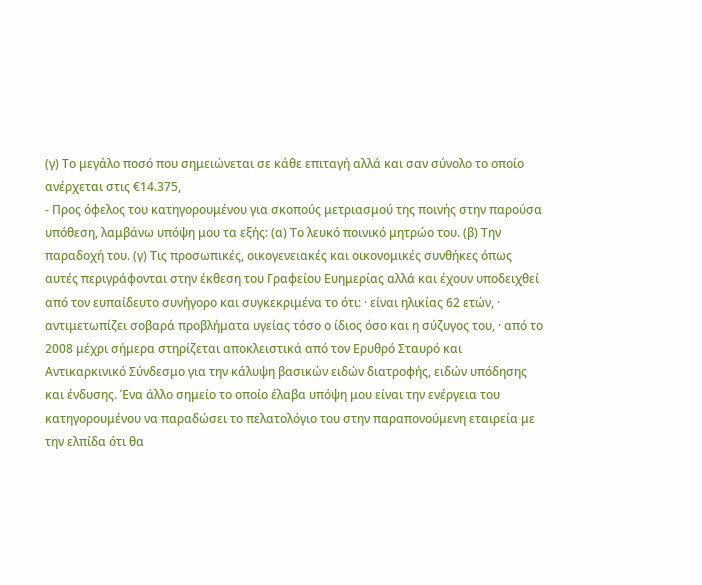(γ) Το μεγάλο ποσό που σημειώνεται σε κάθε επιταγή αλλά και σαν σύνολο το οποίο ανέρχεται στις €14.375,
- Προς όφελος του κατηγορουμένου για σκοπούς μετριασμού της ποινής στην παρούσα υπόθεση, λαμβάνω υπόψη μου τα εξής: (α) Το λευκό ποινικό μητρώο του. (β) Την παραδοχή του. (γ) Τις προσωπικές, οικογενειακές και οικονομικές συνθήκες όπως αυτές περιγράφονται στην έκθεση του Γραφείου Ευημερίας αλλά και έχουν υποδειχθεί από τον ευπαίδευτο συνήγορο και συγκεκριμένα το ότι: · είναι ηλικίας 62 ετών, · αντιμετωπίζει σοβαρά προβλήματα υγείας τόσο ο ίδιος όσο και η σύζυγος του, · από το 2008 μέχρι σήμερα στηρίζεται αποκλειστικά από τον Ερυθρό Σταυρό και Αντικαρκινικό Σύνδεσμο για την κάλυψη βασικών ειδών διατροφής, ειδών υπόδησης και ένδυσης. Ένα άλλο σημείο το οποίο έλαβα υπόψη μου είναι την ενέργεια του κατηγορουμένου να παραδώσει το πελατολόγιο του στην παραπονούμενη εταιρεία με την ελπίδα ότι θα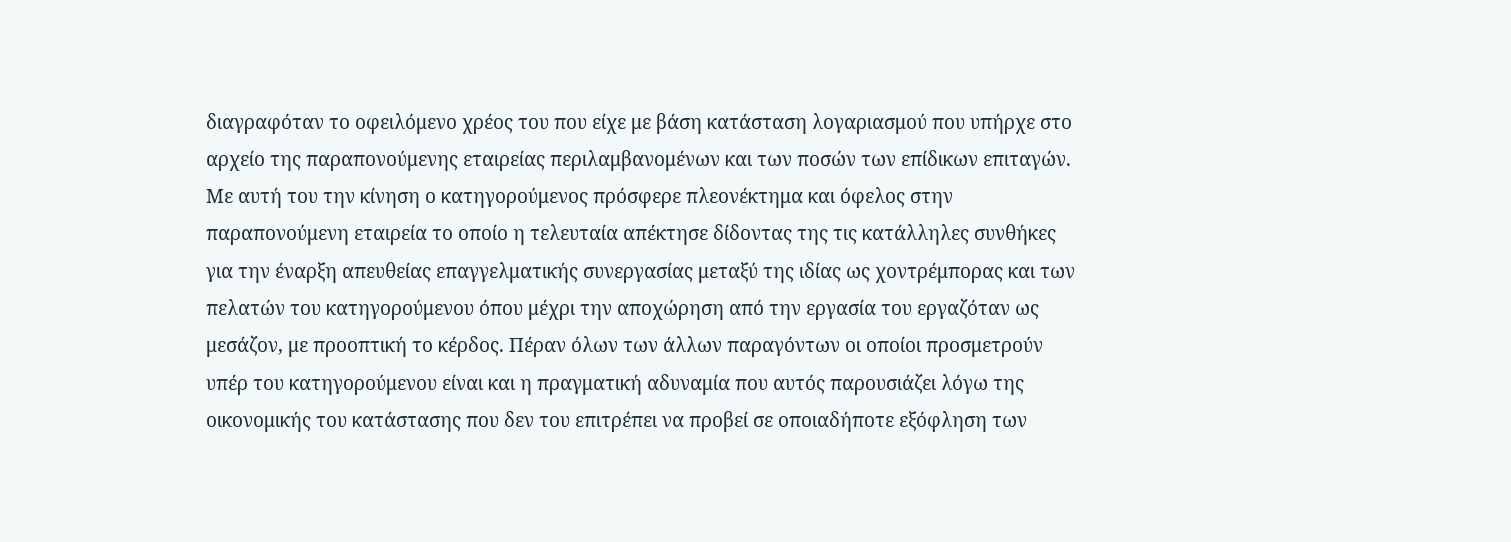διαγραφόταν το οφειλόμενο χρέος του που είχε με βάση κατάσταση λογαριασμού που υπήρχε στο αρχείο της παραπονούμενης εταιρείας περιλαμβανομένων και των ποσών των επίδικων επιταγών. Με αυτή του την κίνηση ο κατηγορούμενος πρόσφερε πλεονέκτημα και όφελος στην παραπονούμενη εταιρεία το οποίο η τελευταία απέκτησε δίδοντας της τις κατάλληλες συνθήκες για την έναρξη απευθείας επαγγελματικής συνεργασίας μεταξύ της ιδίας ως χοντρέμπορας και των πελατών του κατηγορούμενου όπου μέχρι την αποχώρηση από την εργασία του εργαζόταν ως μεσάζον, με προοπτική το κέρδος. Πέραν όλων των άλλων παραγόντων οι οποίοι προσμετρούν υπέρ του κατηγορούμενου είναι και η πραγματική αδυναμία που αυτός παρουσιάζει λόγω της οικονομικής του κατάστασης που δεν του επιτρέπει να προβεί σε οποιαδήποτε εξόφληση των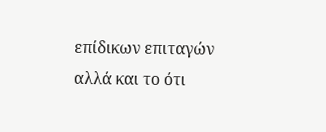επίδικων επιταγών αλλά και το ότι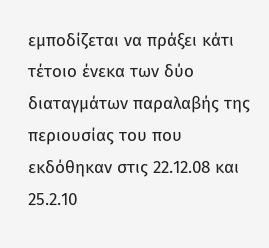εμποδίζεται να πράξει κάτι τέτοιο ένεκα των δύο διαταγμάτων παραλαβής της περιουσίας του που εκδόθηκαν στις 22.12.08 και 25.2.10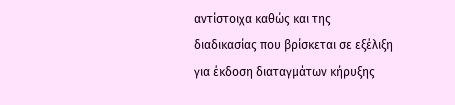αντίστοιχα καθώς και της διαδικασίας που βρίσκεται σε εξέλιξη για έκδοση διαταγμάτων κήρυξης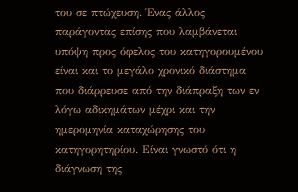του σε πτώχευση. Ένας άλλος παράγοντας επίσης που λαμβάνεται υπόψη προς όφελος του κατηγορουμένου είναι και το μεγάλο χρονικό διάστημα που διάρρευσε από την διάπραξη των εν λόγω αδικημάτων μέχρι και την ημερομηνία καταχώρησης του κατηγορητηρίου. Είναι γνωστό ότι η διάγνωση της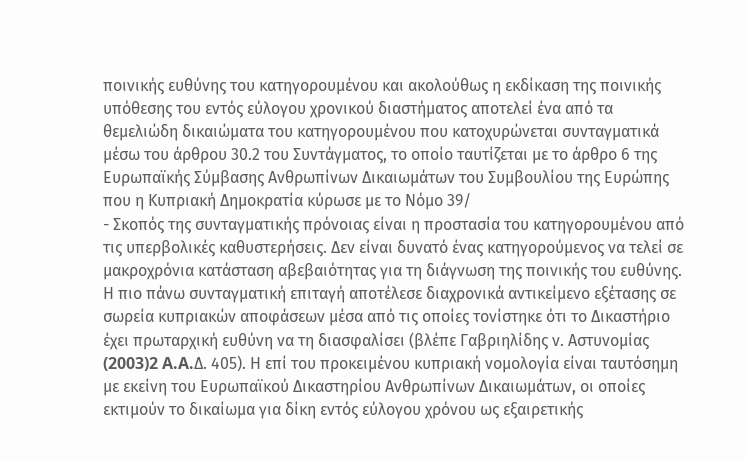ποινικής ευθύνης του κατηγορουμένου και ακολούθως η εκδίκαση της ποινικής υπόθεσης του εντός εύλογου χρονικού διαστήματος αποτελεί ένα από τα θεμελιώδη δικαιώματα του κατηγορουμένου που κατοχυρώνεται συνταγματικά μέσω του άρθρου 30.2 του Συντάγματος, το οποίο ταυτίζεται με το άρθρο 6 της Ευρωπαϊκής Σύμβασης Ανθρωπίνων Δικαιωμάτων του Συμβουλίου της Ευρώπης που η Κυπριακή Δημοκρατία κύρωσε με το Νόμο 39/
- Σκοπός της συνταγματικής πρόνοιας είναι η προστασία του κατηγορουμένου από τις υπερβολικές καθυστερήσεις. Δεν είναι δυνατό ένας κατηγορούμενος να τελεί σε μακροχρόνια κατάσταση αβεβαιότητας για τη διάγνωση της ποινικής του ευθύνης. Η πιο πάνω συνταγματική επιταγή αποτέλεσε διαχρονικά αντικείμενο εξέτασης σε σωρεία κυπριακών αποφάσεων μέσα από τις οποίες τονίστηκε ότι το Δικαστήριο έχει πρωταρχική ευθύνη να τη διασφαλίσει (βλέπε Γαβριηλίδης ν. Αστυνομίας
(2003)2 A.A.Δ. 405). Η επί του προκειμένου κυπριακή νομολογία είναι ταυτόσημη με εκείνη του Ευρωπαϊκού Δικαστηρίου Ανθρωπίνων Δικαιωμάτων, οι οποίες εκτιμούν το δικαίωμα για δίκη εντός εύλογου χρόνου ως εξαιρετικής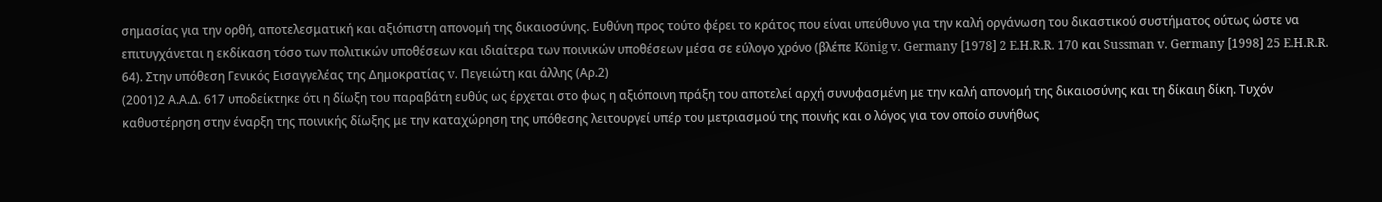σημασίας για την ορθή, αποτελεσματική και αξιόπιστη απονομή της δικαιοσύνης. Ευθύνη προς τούτο φέρει το κράτος που είναι υπεύθυνο για την καλή οργάνωση του δικαστικού συστήματος ούτως ώστε να επιτυγχάνεται η εκδίκαση τόσο των πολιτικών υποθέσεων και ιδιαίτερα των ποινικών υποθέσεων μέσα σε εύλογο χρόνο (βλέπε König v. Germany [1978] 2 E.H.R.R. 170 και Sussman v. Germany [1998] 25 E.H.R.R. 64). Στην υπόθεση Γενικός Εισαγγελέας της Δημοκρατίας v. Πεγειώτη και άλλης (Αρ.2)
(2001)2 Α.Α.Δ. 617 υποδείκτηκε ότι η δίωξη του παραβάτη ευθύς ως έρχεται στο φως η αξιόποινη πράξη του αποτελεί αρχή συνυφασμένη με την καλή απονομή της δικαιοσύνης και τη δίκαιη δίκη. Τυχόν καθυστέρηση στην έναρξη της ποινικής δίωξης με την καταχώρηση της υπόθεσης λειτουργεί υπέρ του μετριασμού της ποινής και ο λόγος για τον οποίο συνήθως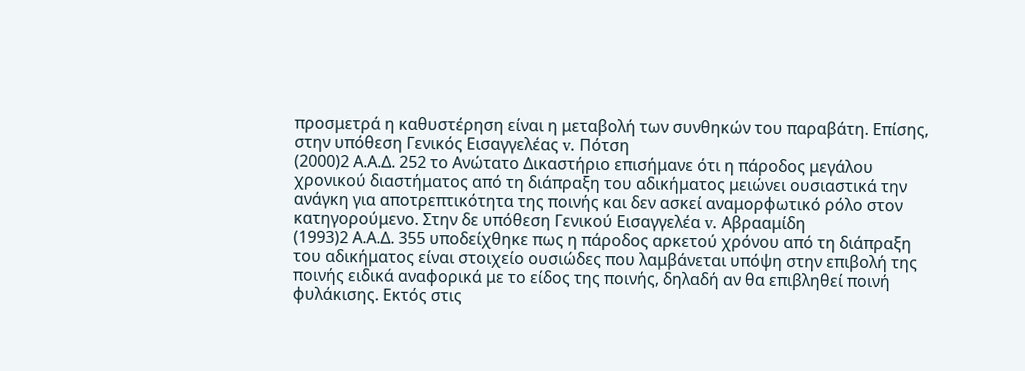προσμετρά η καθυστέρηση είναι η μεταβολή των συνθηκών του παραβάτη. Επίσης, στην υπόθεση Γενικός Εισαγγελέας v. Πότση
(2000)2 Α.Α.Δ. 252 το Ανώτατο Δικαστήριο επισήμανε ότι η πάροδος μεγάλου χρονικού διαστήματος από τη διάπραξη του αδικήματος μειώνει ουσιαστικά την ανάγκη για αποτρεπτικότητα της ποινής και δεν ασκεί αναμορφωτικό ρόλο στον κατηγορούμενο. Στην δε υπόθεση Γενικού Εισαγγελέα v. Αβρααμίδη
(1993)2 Α.Α.Δ. 355 υποδείχθηκε πως η πάροδος αρκετού χρόνου από τη διάπραξη του αδικήματος είναι στοιχείο ουσιώδες που λαμβάνεται υπόψη στην επιβολή της ποινής ειδικά αναφορικά με το είδος της ποινής, δηλαδή αν θα επιβληθεί ποινή φυλάκισης. Εκτός στις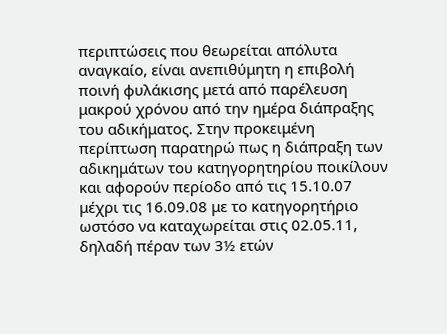περιπτώσεις που θεωρείται απόλυτα αναγκαίο, είναι ανεπιθύμητη η επιβολή ποινή φυλάκισης μετά από παρέλευση μακρού χρόνου από την ημέρα διάπραξης του αδικήματος. Στην προκειμένη περίπτωση παρατηρώ πως η διάπραξη των αδικημάτων του κατηγορητηρίου ποικίλουν και αφορούν περίοδο από τις 15.10.07 μέχρι τις 16.09.08 με το κατηγορητήριο ωστόσο να καταχωρείται στις 02.05.11, δηλαδή πέραν των 3½ ετών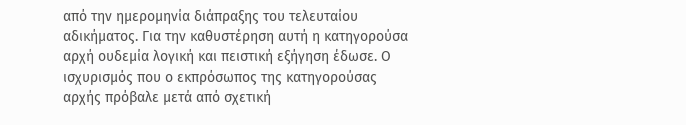από την ημερομηνία διάπραξης του τελευταίου αδικήματος. Για την καθυστέρηση αυτή η κατηγορούσα αρχή ουδεμία λογική και πειστική εξήγηση έδωσε. Ο ισχυρισμός που ο εκπρόσωπος της κατηγορούσας αρχής πρόβαλε μετά από σχετική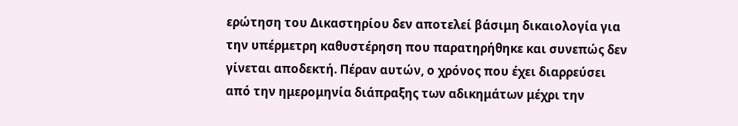ερώτηση του Δικαστηρίου δεν αποτελεί βάσιμη δικαιολογία για την υπέρμετρη καθυστέρηση που παρατηρήθηκε και συνεπώς δεν γίνεται αποδεκτή. Πέραν αυτών, ο χρόνος που έχει διαρρεύσει από την ημερομηνία διάπραξης των αδικημάτων μέχρι την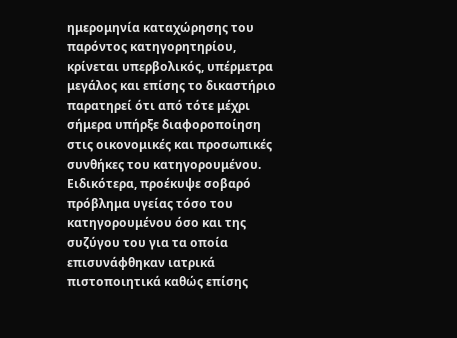ημερομηνία καταχώρησης του παρόντος κατηγορητηρίου, κρίνεται υπερβολικός, υπέρμετρα μεγάλος και επίσης το δικαστήριο παρατηρεί ότι από τότε μέχρι σήμερα υπήρξε διαφοροποίηση στις οικονομικές και προσωπικές συνθήκες του κατηγορουμένου. Ειδικότερα, προέκυψε σοβαρό πρόβλημα υγείας τόσο του κατηγορουμένου όσο και της συζύγου του για τα οποία επισυνάφθηκαν ιατρικά πιστοποιητικά καθώς επίσης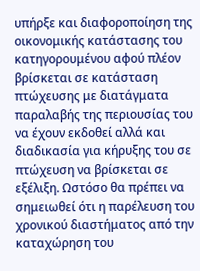υπήρξε και διαφοροποίηση της οικονομικής κατάστασης του κατηγορουμένου αφού πλέον βρίσκεται σε κατάσταση πτώχευσης με διατάγματα παραλαβής της περιουσίας του να έχουν εκδοθεί αλλά και διαδικασία για κήρυξης του σε πτώχευση να βρίσκεται σε εξέλιξη. Ωστόσο θα πρέπει να σημειωθεί ότι η παρέλευση του χρονικού διαστήματος από την καταχώρηση του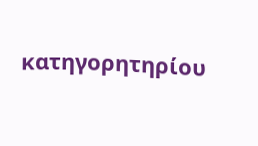κατηγορητηρίου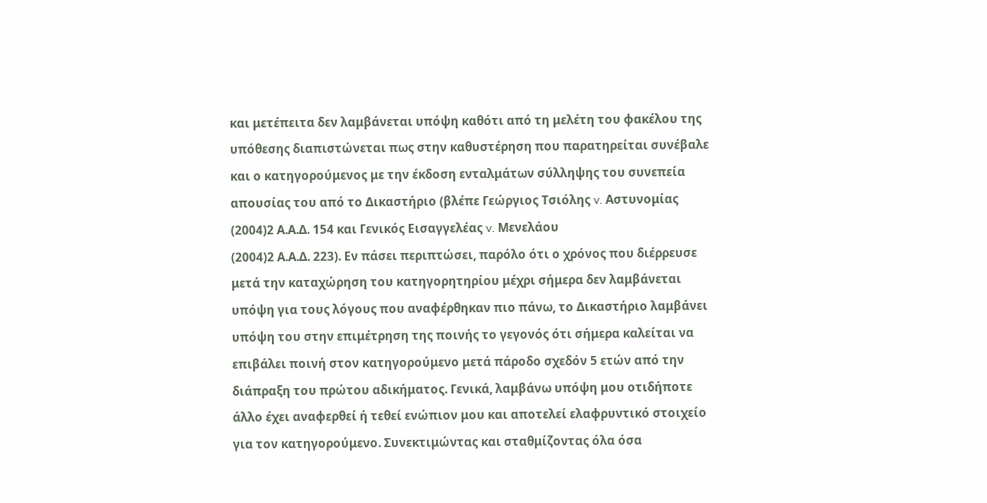και μετέπειτα δεν λαμβάνεται υπόψη καθότι από τη μελέτη του φακέλου της υπόθεσης διαπιστώνεται πως στην καθυστέρηση που παρατηρείται συνέβαλε και ο κατηγορούμενος με την έκδοση ενταλμάτων σύλληψης του συνεπεία απουσίας του από το Δικαστήριο (βλέπε Γεώργιος Τσιόλης v. Αστυνομίας
(2004)2 Α.Α.Δ. 154 και Γενικός Εισαγγελέας v. Μενελάου
(2004)2 Α.Α.Δ. 223). Εν πάσει περιπτώσει, παρόλο ότι ο χρόνος που διέρρευσε μετά την καταχώρηση του κατηγορητηρίου μέχρι σήμερα δεν λαμβάνεται υπόψη για τους λόγους που αναφέρθηκαν πιο πάνω, το Δικαστήριο λαμβάνει υπόψη του στην επιμέτρηση της ποινής το γεγονός ότι σήμερα καλείται να επιβάλει ποινή στον κατηγορούμενο μετά πάροδο σχεδόν 5 ετών από την διάπραξη του πρώτου αδικήματος. Γενικά, λαμβάνω υπόψη μου οτιδήποτε άλλο έχει αναφερθεί ή τεθεί ενώπιον μου και αποτελεί ελαφρυντικό στοιχείο για τον κατηγορούμενο. Συνεκτιμώντας και σταθμίζοντας όλα όσα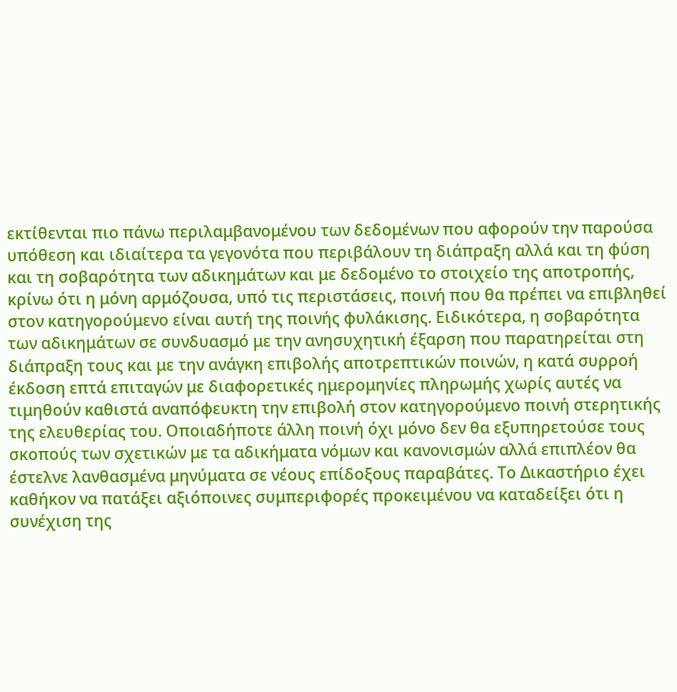εκτίθενται πιο πάνω περιλαμβανομένου των δεδομένων που αφορούν την παρούσα υπόθεση και ιδιαίτερα τα γεγονότα που περιβάλουν τη διάπραξη αλλά και τη φύση και τη σοβαρότητα των αδικημάτων και με δεδομένο το στοιχείο της αποτροπής, κρίνω ότι η μόνη αρμόζουσα, υπό τις περιστάσεις, ποινή που θα πρέπει να επιβληθεί στον κατηγορούμενο είναι αυτή της ποινής φυλάκισης. Ειδικότερα, η σοβαρότητα των αδικημάτων σε συνδυασμό με την ανησυχητική έξαρση που παρατηρείται στη διάπραξη τους και με την ανάγκη επιβολής αποτρεπτικών ποινών, η κατά συρροή έκδοση επτά επιταγών με διαφορετικές ημερομηνίες πληρωμής χωρίς αυτές να τιμηθούν καθιστά αναπόφευκτη την επιβολή στον κατηγορούμενο ποινή στερητικής της ελευθερίας του. Οποιαδήποτε άλλη ποινή όχι μόνο δεν θα εξυπηρετούσε τους σκοπούς των σχετικών με τα αδικήματα νόμων και κανονισμών αλλά επιπλέον θα έστελνε λανθασμένα μηνύματα σε νέους επίδοξους παραβάτες. Το Δικαστήριο έχει καθήκον να πατάξει αξιόποινες συμπεριφορές προκειμένου να καταδείξει ότι η συνέχιση της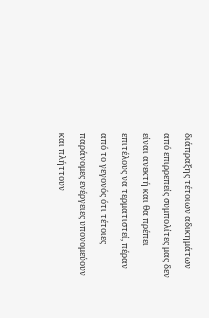διάπραξης τέτοιων αδικημάτων από επιρρεπείς συμπολίτες μας δεν είναι ανεκτή και θα πρέπει επιτέλους να τερματιστεί, πέραν από το γεγονός ότι τέτοιες παράνομες ενέργειες υπονομεύουν και πλήττουν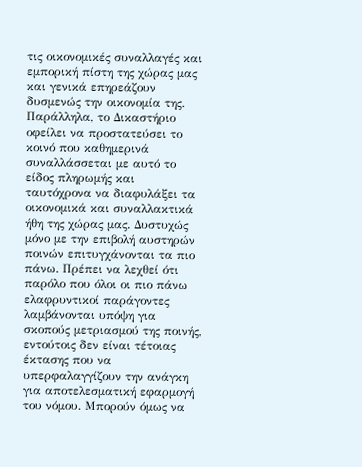τις οικονομικές συναλλαγές και εμπορική πίστη της χώρας μας και γενικά επηρεάζουν δυσμενώς την οικονομία της. Παράλληλα, το Δικαστήριο οφείλει να προστατεύσει το κοινό που καθημερινά συναλλάσσεται με αυτό το είδος πληρωμής και ταυτόχρονα να διαφυλάξει τα οικονομικά και συναλλακτικά ήθη της χώρας μας. Δυστυχώς μόνο με την επιβολή αυστηρών ποινών επιτυγχάνονται τα πιο πάνω. Πρέπει να λεχθεί ότι παρόλο που όλοι οι πιο πάνω ελαφρυντικοί παράγοντες λαμβάνονται υπόψη για σκοπούς μετριασμού της ποινής, εντούτοις δεν είναι τέτοιας έκτασης που να υπερφαλαγγίζουν την ανάγκη για αποτελεσματική εφαρμογή του νόμου. Μπορούν όμως να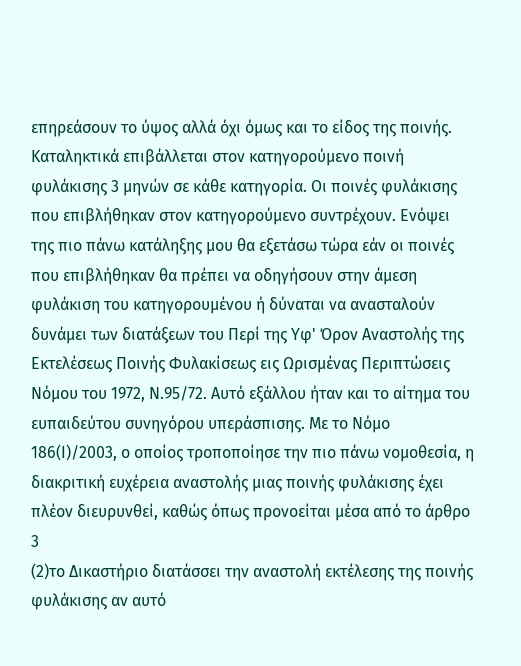επηρεάσουν το ύψος αλλά όχι όμως και το είδος της ποινής. Καταληκτικά επιβάλλεται στον κατηγορούμενο ποινή φυλάκισης 3 μηνών σε κάθε κατηγορία. Οι ποινές φυλάκισης που επιβλήθηκαν στον κατηγορούμενο συντρέχουν. Ενόψει της πιο πάνω κατάληξης μου θα εξετάσω τώρα εάν οι ποινές που επιβλήθηκαν θα πρέπει να οδηγήσουν στην άμεση φυλάκιση του κατηγορουμένου ή δύναται να ανασταλούν δυνάμει των διατάξεων του Περί της Υφ' Όρον Αναστολής της Εκτελέσεως Ποινής Φυλακίσεως εις Ωρισμένας Περιπτώσεις Νόμου του 1972, Ν.95/72. Αυτό εξάλλου ήταν και το αίτημα του ευπαιδεύτου συνηγόρου υπεράσπισης. Με το Νόμο 186(Ι)/2003, ο οποίος τροποποίησε την πιο πάνω νομοθεσία, η διακριτική ευχέρεια αναστολής μιας ποινής φυλάκισης έχει πλέον διευρυνθεί, καθώς όπως προνοείται μέσα από το άρθρο 3
(2)το Δικαστήριο διατάσσει την αναστολή εκτέλεσης της ποινής φυλάκισης αν αυτό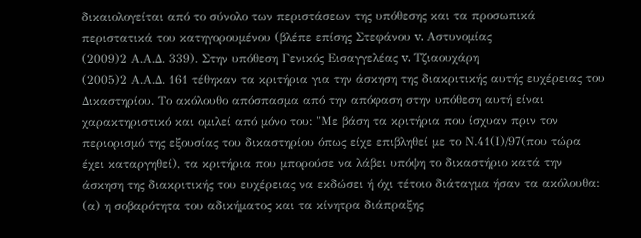δικαιολογείται από το σύνολο των περιστάσεων της υπόθεσης και τα προσωπικά περιστατικά του κατηγορουμένου (βλέπε επίσης Στεφάνου v. Αστυνομίας
(2009)2 Α.Α.Δ. 339). Στην υπόθεση Γενικός Εισαγγελέας v. Τζιαουχάρη
(2005)2 Α.Α.Δ. 161 τέθηκαν τα κριτήρια για την άσκηση της διακριτικής αυτής ευχέρειας του Δικαστηρίου. Το ακόλουθο απόσπασμα από την απόφαση στην υπόθεση αυτή είναι χαρακτηριστικό και ομιλεί από μόνο του: "Με βάση τα κριτήρια που ίσχυαν πριν τον περιορισμό της εξουσίας του δικαστηρίου όπως είχε επιβληθεί με το Ν.41(Ι)/97(που τώρα έχει καταργηθεί), τα κριτήρια που μπορούσε να λάβει υπόψη το δικαστήριο κατά την άσκηση της διακριτικής του ευχέρειας να εκδώσει ή όχι τέτοιο διάταγμα ήσαν τα ακόλουθα: (α) η σοβαρότητα του αδικήματος και τα κίνητρα διάπραξης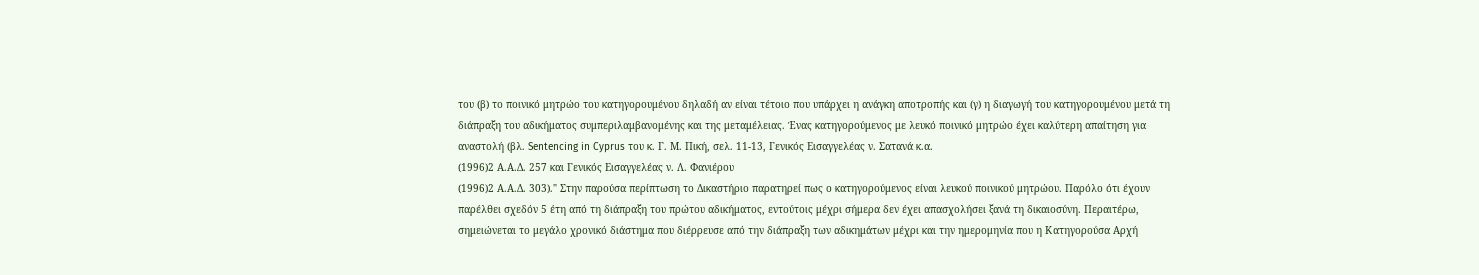του (β) το ποινικό μητρώο του κατηγορουμένου δηλαδή αν είναι τέτοιο που υπάρχει η ανάγκη αποτροπής και (γ) η διαγωγή του κατηγορουμένου μετά τη διάπραξη του αδικήματος συμπεριλαμβανομένης και της μεταμέλειας. Ένας κατηγορούμενος με λευκό ποινικό μητρώο έχει καλύτερη απαίτηση για αναστολή (βλ. Sentencing in Cyprus του κ. Γ. Μ. Πική, σελ. 11-13, Γενικός Εισαγγελέας ν. Σατανά κ.α.
(1996)2 Α.Α.Δ. 257 και Γενικός Εισαγγελέας ν. Λ. Φανιέρου
(1996)2 Α.Α.Δ. 303)." Στην παρούσα περίπτωση το Δικαστήριο παρατηρεί πως ο κατηγορούμενος είναι λευκού ποινικού μητρώου. Παρόλο ότι έχουν παρέλθει σχεδόν 5 έτη από τη διάπραξη του πρώτου αδικήματος, εντούτοις μέχρι σήμερα δεν έχει απασχολήσει ξανά τη δικαιοσύνη. Περαιτέρω, σημειώνεται το μεγάλο χρονικό διάστημα που διέρρευσε από την διάπραξη των αδικημάτων μέχρι και την ημερομηνία που η Κατηγορούσα Αρχή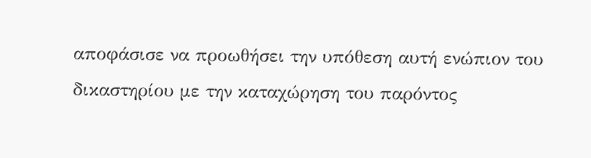αποφάσισε να προωθήσει την υπόθεση αυτή ενώπιον του δικαστηρίου με την καταχώρηση του παρόντος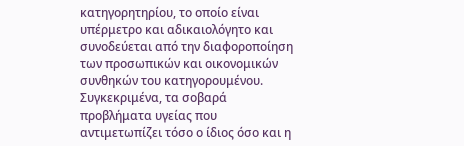κατηγορητηρίου, το οποίο είναι υπέρμετρο και αδικαιολόγητο και συνοδεύεται από την διαφοροποίηση των προσωπικών και οικονομικών συνθηκών του κατηγορουμένου. Συγκεκριμένα, τα σοβαρά προβλήματα υγείας που αντιμετωπίζει τόσο ο ίδιος όσο και η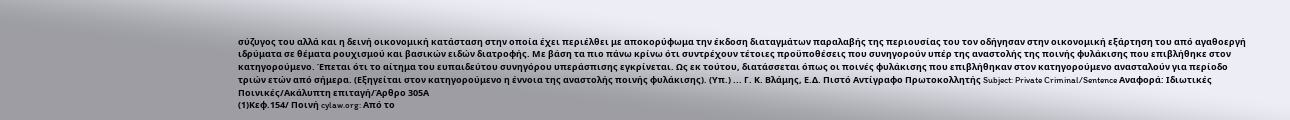σύζυγος του αλλά και η δεινή οικονομική κατάσταση στην οποία έχει περιέλθει με αποκορύφωμα την έκδοση διαταγμάτων παραλαβής της περιουσίας του τον οδήγησαν στην οικονομική εξάρτηση του από αγαθοεργή ιδρύματα σε θέματα ρουχισμού και βασικών ειδών διατροφής. Με βάση τα πιο πάνω κρίνω ότι συντρέχουν τέτοιες προϋποθέσεις που συνηγορούν υπέρ της αναστολής της ποινής φυλάκισης που επιβλήθηκε στον κατηγορούμενο. Έπεται ότι το αίτημα του ευπαιδεύτου συνηγόρου υπεράσπισης εγκρίνεται. Ως εκ τούτου, διατάσσεται όπως οι ποινές φυλάκισης που επιβλήθηκαν στον κατηγορούμενο ανασταλούν για περίοδο τριών ετών από σήμερα. (Εξηγείται στον κατηγορούμενο η έννοια της αναστολής ποινής φυλάκισης). (Υπ.) ... Γ. Κ. Βλάμης, Ε.Δ. Πιστό Αντίγραφο Πρωτοκολλητής Subject: Private Criminal/Sentence Αναφορά: Ιδιωτικές Ποινικές/Ακάλυπτη επιταγή/Άρθρο 305Α
(1)Κεφ.154/ Ποινή cylaw.org: Από το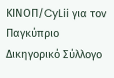ΚΙΝOΠ/CyLii για τον Παγκύπριο Δικηγορικό Σύλλογο